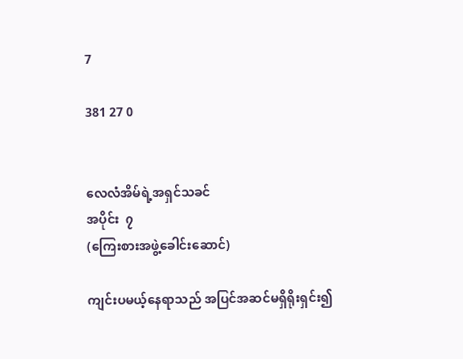7

381 27 0


လေလံအိမ်ရဲ့အရှင်သခင်
အပိုင်း  ၇
(ကြေးစားအဖွဲ့ခေါင်းဆောင်)

ကျင်းပမယ့်နေရာသည် အပြင်အဆင်မရှိရိုးရှင်း၍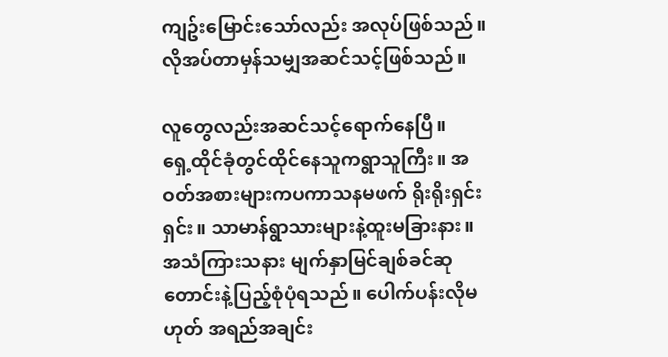ကျဥ်းမြောင်းသော်လည်း အလုပ်ဖြစ်သည်။ လိုအပ်တာမှန်သမျှအဆင်သင့်ဖြစ်သည်။

လူတွေလည်းအဆင်သင့်ရောက်နေပြီ။
ရှေ့ထိုင်ခုံတွင်ထိုင်နေသူကရွာသူကြီး။ အဝတ်အစားများကပကာသနမဖက် ရိုးရိုးရှင်းရှင်း။ သာမာန်ရွာသားများနဲ့ထူးမခြားနား။ အသံကြားသနား မျက်နှာမြင်ချစ်ခင်ဆုတောင်းနဲ့ပြည့်စုံပုံရသည်။ ပေါက်ပန်းလိုမဟုတ် အရည်အချင်း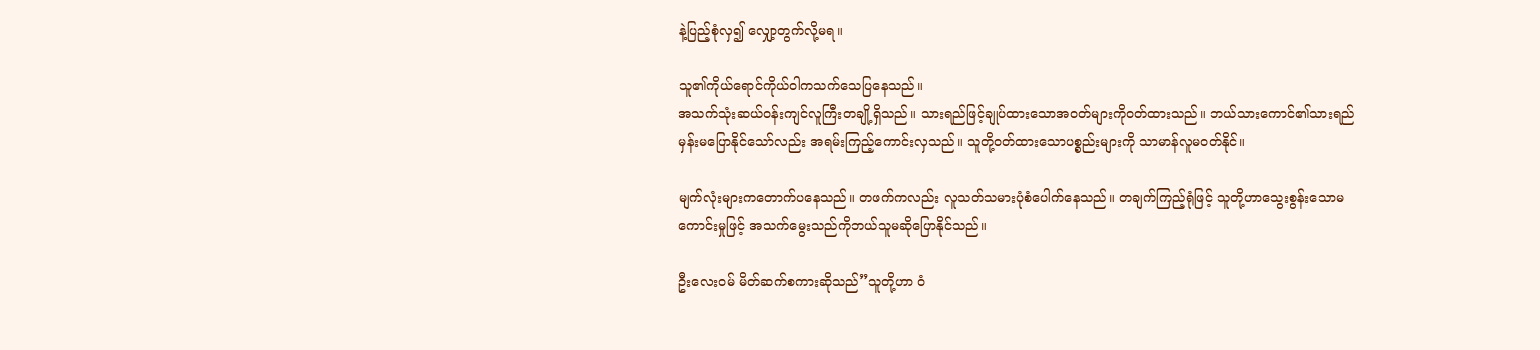နဲ့ပြည့်စုံလှ၍ လျှော့တွက်လို့မရ။

သူ၏ကိုယ်ရောင်ကိုယ်ဝါကသက်သေပြနေသည်။
အသက်သုံးဆယ်ဝန်းကျင်လူကြီးတချို့ရှိသည်။ သားရည်ဖြင့်ချုပ်ထားသောအဝတ်များကိုဝတ်ထားသည်။ ဘယ်သားကောင်၏သားရည်မှန်းမပြောနိုင်သော်လည်း အရမ်းကြည့်ကောင်းလှသည်။ သူတို့ဝတ်ထားသောပစ္စည်းများကို သာမာန်လူမဝတ်နိုင်။

မျက်လုံးများကတောက်ပနေသည်။ တဖက်ကလည်း လူသတ်သမားပုံစံပေါက်နေသည်။ တချက်ကြည့်ရုံဖြင့် သူတို့ဟာသွေးစွန်းသောမကောင်းမှုဖြင့် အသက်မွေးသည်ကိုဘယ်သူမဆိုပြောနိုင်သည်။

ဦးလေးဝမ် မိတ်ဆက်စကားဆိုသည်”သူတို့ဟာ ဝံ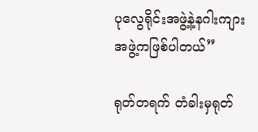ပုလွေရိုင်းအဖွဲ့နဲ့နဂါးကျား
အဖွဲ့ကဖြစ်ပါတယ်”

ရုတ်တရက် တံခါးမှရုတ်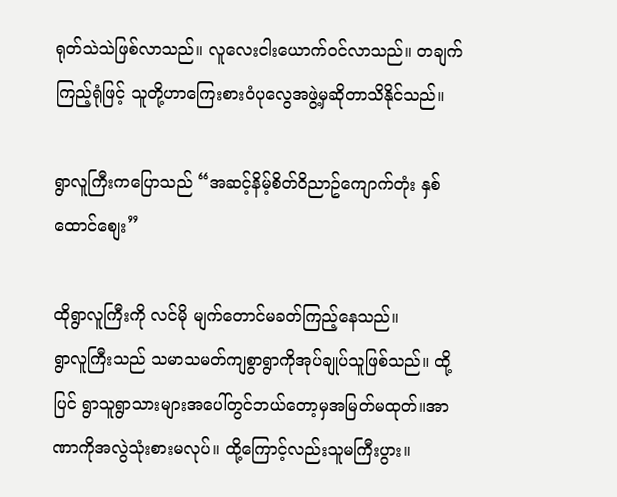ရုတ်သဲသဲဖြစ်လာသည်။ လူလေးငါးယောက်ဝင်လာသည်။ တချက်ကြည့်ရုံဖြင့် သူတို့ဟာကြေးစားဝံပုလွေအဖွဲ့မှဆိုတာသိနိုင်သည်။

ရွာလူကြီးကပြောသည် “အဆင့်နိမ့်စိတ်ဝိညာဥ်ကျောက်တုံး နှစ်ထောင်စျေး”

ထိုရွာလူကြီးကို လင်မို မျက်တောင်မခတ်ကြည့်နေသည်။
ရွာလူကြီးသည် သမာသမတ်ကျစွာရွာကိုအုပ်ချုပ်သူဖြစ်သည်။ ထို့ပြင် ရွာသူရွာသားများအပေါ်တွင်ဘယ်တော့မှအမြတ်မထုတ်။အာဏာကိုအလွဲသုံးစားမလုပ်။ ထို့ကြောင့်လည်းသူမကြီးပွား။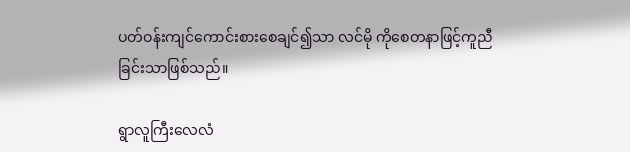ပတ်ဝန်းကျင်ကောင်းစားစေချင်၍သာ လင်မို ကိုစေတနာဖြင့်ကူညီခြင်းသာဖြစ်သည်။

ရွာလူကြီးလေလံ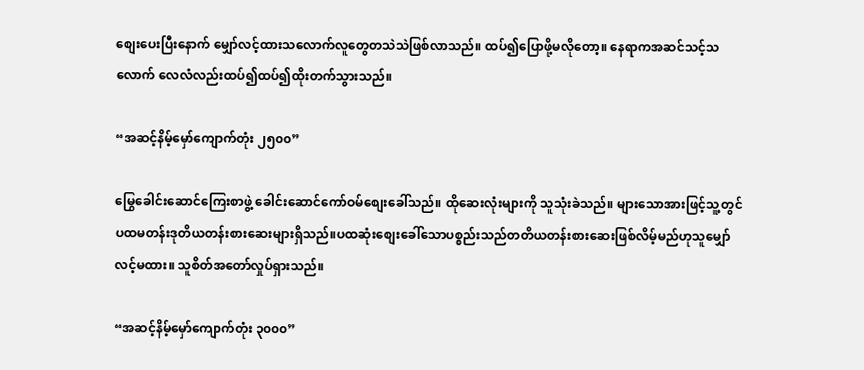စျေးပေးပြီး‌နောက် မျှော်လင့်ထားသလောက်လူတွေတသဲသဲဖြစ်လာသည်။ ထပ်၍ပြောဖို့မလိုတော့။ နေရာကအဆင်သင့်သလောက် လေလံလည်းထပ်၍ထပ်၍ထိုးတက်သွားသည်။

“အဆင့်နိမ့်မှော်ကျောက်တုံး ၂၅၀၀”

မြွေခေါင်းဆောင်ကြေးစာဖွဲ့ ခေါင်းဆောင်ကော်ဝမ်စျေးခေါ်သည်။ ထိုဆေးလုံးများကို သူသုံးခဲသည်။ များသောအားဖြင့်သူ့တွင် ပထမတန်းဒုတိယတန်းစားဆေးများရှိသည်။ပထဆုံးစျေးခေါ်သောပစ္စည်းသည်တတိယတန်းစားဆေးဖြစ်လိမ့်မည်ဟုသူမျှော်လင့်မထား။ သူစိတ်အတော်လှုပ်ရှားသည်။

“အဆင့်နိမ့်မှော်ကျောက်တုံး ၃၀၀၀”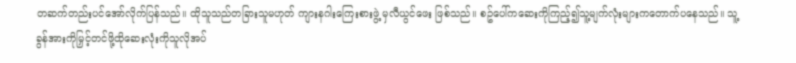တဆက်တည်းပင်အော်လိုက်ပြန်သည်။ ထိုသူသည်တခြားသူမဟုတ် ကျားနဂါးကြေးစားဖွဲ့ မှလီယွင်ဖေး ဖြစ်သည်။ စဥ်ပေါ်ကဆေးကိုကြည့်၍သူ့မျက်လုံးများကတောက်ပနေသည်။ သူ့ခွန်အားကိုမြှင့်တင်ဖို့ထိုဆေးလုံးကိုသူလိုအပ်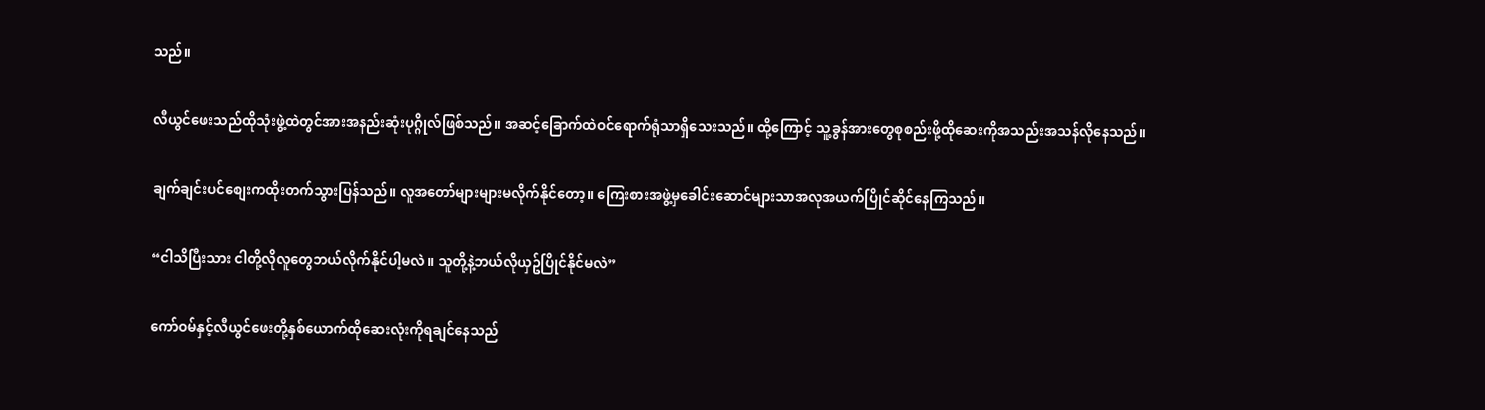သည်။

လီယွင်ဖေးသည်ထိုသုံးဖွဲ့ထဲတွင်အားအနည်းဆုံးပုဂ္ဂိုလ်ဖြစ်သည်။ အဆင့်ခြောက်ထဲဝင်ရောက်ရုံသာရှိသေးသည်။ ထို့ကြောင့် သူ့ခွန်အားတွေစုစည်းဖို့ထိုဆေးကိုအသည်းအသန်လိုနေသည်။

ချက်ချင်းပင်စျေးကထိုးတက်သွားပြန်သည်။ လူအတော်များများမလိုက်နိုင်တော့။ ကြေးစားအဖွဲ့မှခေါင်းဆောင်များသာအလုအယက်ပြိုင်ဆိုင်နေကြသည်။

“ငါသိပြီးသား ငါတို့လိုလူတွေဘယ်လိုက်နိုင်ပါ့မလဲ။ သူတို့နဲ့ဘယ်လိုယှဥ်ပြိုင်နိုင်မလဲ”

ကော်ဝမ်နှင့်လီယွင်ဖေးတို့နှစ်ယောက်ထိုဆေးလုံးကိုရချင်နေသည်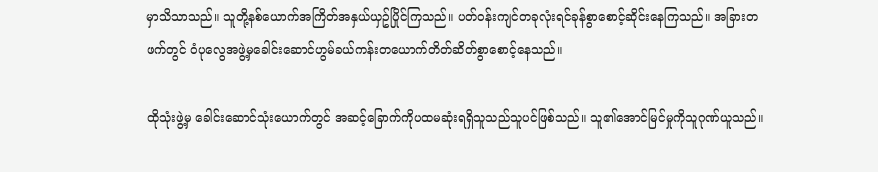မှာသိသာသည်။ သူတို့နစ်ယောက်အကြိတ်အနှယ်ယှဥ်ပြိုင်ကြသည်။ ပတ်ဝန်းကျင်တခုလုံးရင်ခုန်စွာစောင့်ဆိုင်းနေကြသည်။ အခြားတဖက်တွင် ဝံပုလွေအဖွဲ့မှခေါင်းဆောင်ဟွမ်ခယ်ကန်းတယောက်တိတ်ဆိတ်စွာစောင့်နေသည်။

ထိုသုံးဖွဲ့မှ ခေါင်းဆောင်သုံးယောက်တွင် အဆင့်ခြောက်ကိုပထမဆုံးရရှိသူသည်သူပင်ဖြစ်သည်။ သူ၏အောင်မြင်မှုကိုသူဂုဏ်ယူသည်။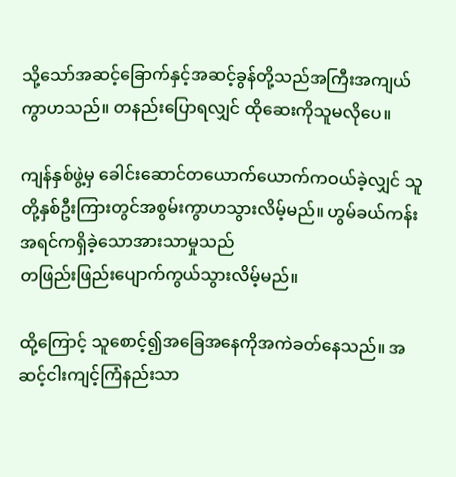သို့သော်အဆင့်ခြောက်နှင့်အဆင့်ခွန်တို့သည်အကြီးအကျယ်ကွာဟသည်။ တနည်းပြောရလျှင် ထိုဆေးကိုသူမလိုပေ။

ကျန်နှစ်ဖွဲ့မှ ခေါင်းဆောင်တယောက်ယောက်ကဝယ်ခဲ့လျှင် သူတို့နှစ်ဦးကြားတွင်အစွမ်းကွာဟသွားလိမ့်မည်။ ဟွမ်ခယ်ကန်းအရင်ကရှိခဲ့သောအားသာမှုသည်
တဖြည်းဖြည်းပျောက်ကွယ်သွားလိမ့်မည်။

ထို့ကြောင့် သူစောင့်၍အခြေအနေကိုအကဲခတ်နေသည်။ အဆင့်ငါးကျင့်ကြံနည်းသာ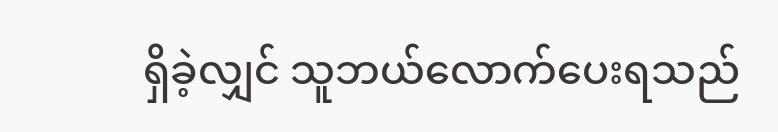ရှိခဲ့လျှင် သူဘယ်လောက်ပေးရသည်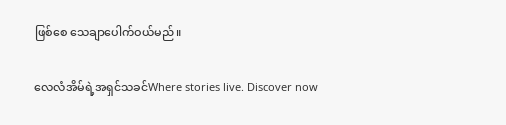ဖြစ်စေ သေချာပေါက်ဝယ်မည်။

လေလံအိမ်ရဲ့အရှင်သခင်Where stories live. Discover now